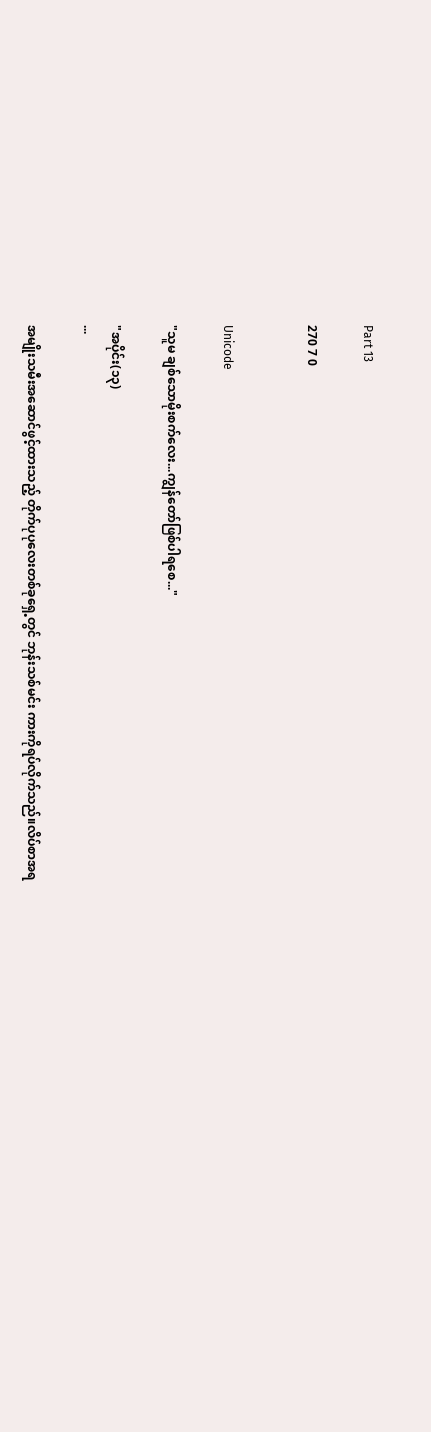Part 13

270 7 0


Unicode

"သူမ ချစ်သောမိုးစက်လေး...ကျွန်တော်ဖြစ်ပါရစေ..."

"အပိုင်း(၁၃)
...

အမျိုးသမီးအဆောင်ဖွင့်ထားသည့် တိုက်ပုပုလေးတစ်ခုရှေ့တွင် ဘုန်းသစ်မင်း ကားကိုရပ်လိုက်သည်။လိပ်စာအရ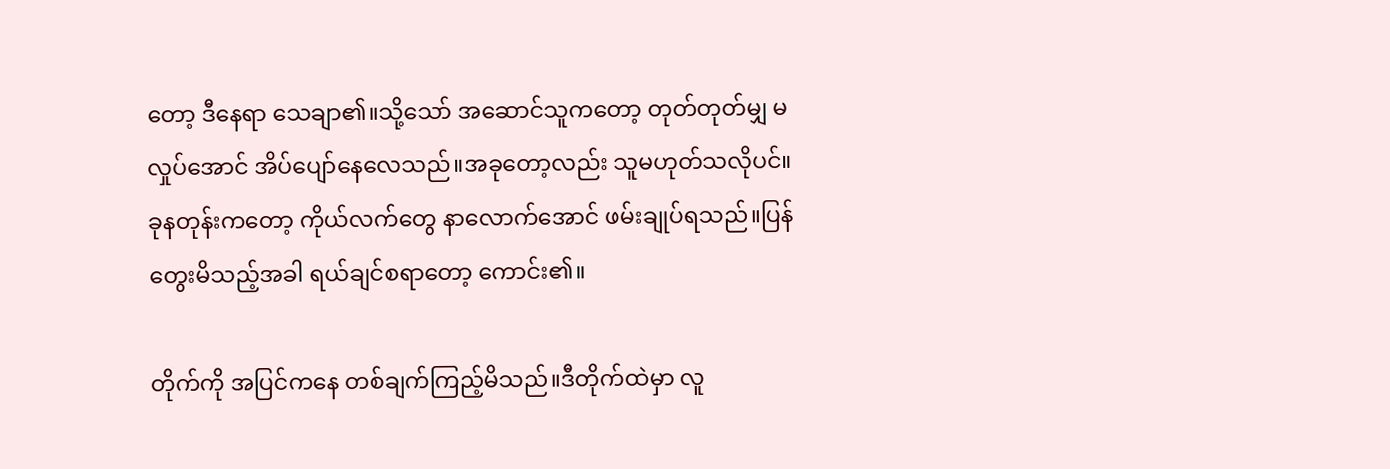တော့ ဒီနေရာ သေချာ၏။သို့သော် အဆောင်သူကတော့ တုတ်တုတ်မျှ မလှုပ်အောင် အိပ်ပျော်နေလေသည်။အခုတော့လည်း သူမဟုတ်သလိုပင်။ခုနတုန်းကတော့ ကိုယ်လက်တွေ နာလောက်အောင် ဖမ်းချုပ်ရသည်။ပြန်တွေးမိသည့်အခါ ရယ်ချင်စရာတော့ ကောင်း၏။

တိုက်ကို အပြင်ကနေ တစ်ချက်ကြည့်မိသည်။ဒီတိုက်ထဲမှာ လူ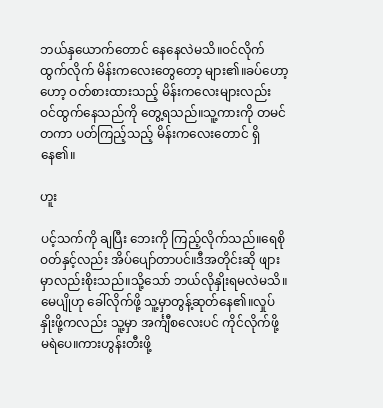ဘယ်နှယောက်တောင် နေနေလဲမသိ။ဝင်လိုက် ထွက်လိုက် မိန်းကလေးတွေတော့ များ၏။ခပ်ဟော့ဟော့ ဝတ်စားထားသည့် မိန်းကလေးများလည်း ဝင်ထွက်နေသည်ကို တွေ့ရသည်။သူ့ကားကို တမင်တကာ ပတ်ကြည့်သည့် မိန်းကလေးတောင် ရှိနေ၏။

ဟူး

ပင့်သက်ကို ချပြီး ဘေးကို ကြည့်လိုက်သည်။ရေစိုဝတ်နှင့်လည်း အိပ်ပျော်တာပင်။ဒီအတိုင်းဆို ဖျားမှာလည်းစိုးသည်။သို့သော် ဘယ်လိုနှိုးရမလဲမသိ။မေပျိုဟု ခေါ်လိုက်ဖို့ သူ့မှာတွန့်ဆုတ်နေ၏။လှုပ်နှိုးဖို့ကလည်း သူ့မှာ အင်္ကျီစလေးပင် ကိုင်လိုက်ဖို့ မရဲပေ။ကားဟွန်းတီးဖို့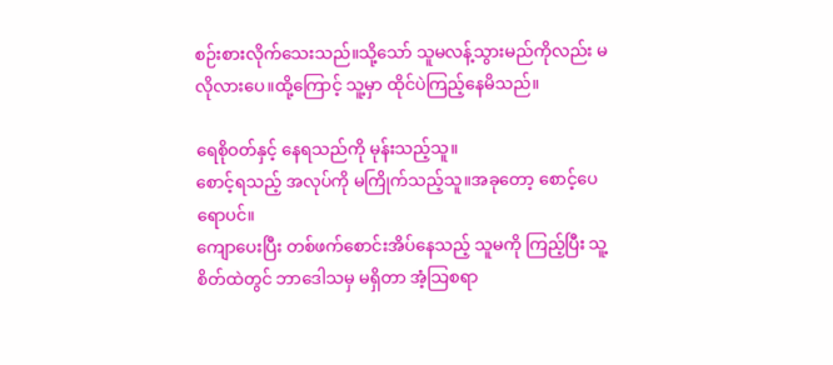စဉ်းစားလိုက်သေးသည်။သို့သော် သူမလန့်သွားမည်ကိုလည်း မလိုလားပေ။ထို့ကြောင့် သူ့မှာ ထိုင်ပဲကြည့်နေမိသည်။

ရေစိုဝတ်နှင့် နေရသည်ကို မုန်းသည့်သူ။
စောင့်ရသည့် အလုပ်ကို မကြိုက်သည့်သူ။အခုတော့ စောင့်ပေရောပင်။
ကျောပေးပြီး တစ်ဖက်စောင်းအိပ်နေသည့် သူမကို ကြည့်ပြီး သူ့စိတ်ထဲတွင် ဘာဒေါသမှ မရှိတာ အံ့သြစရာ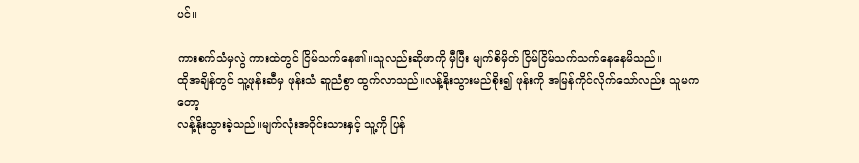ပင်။

ကားစက်သံမှလွဲ ကားထဲတွင် ငြိမ်သက်နေ၏။သူလည်းဆိုဖာကို မှီပြီး မျက်စိမှိတ် ငြိမ်ငြိမ်သက်သက်နေနေမိသည်။
ထိုအချိန်တွင် သူ့ဖုန်းဆီမှ ဖုန်းသံ ဆူညံစွာ ထွက်လာသည်။လန့်နိုးသွားမည်စိုး၍ ဖုန်းကို အမြန်ကိုင်လိုက်သော်လည်း သူမကတော့
လန့်နိုးသွားခဲ့သည်။မျက်လုံးအဝိုင်းသားနှင့် သူ့ကို ပြန်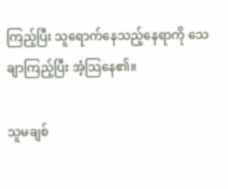ကြည့်ပြီး သူရောက်နေသည့်နေရာကို သေချာကြည့်ပြီး အံ့သြနေ၏။

သူမချစ်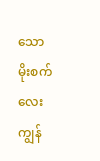သော  မိုးစက်လေး ကျွန်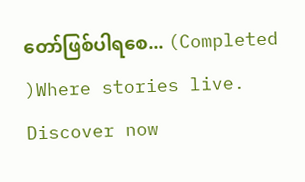တော်ဖြစ်ပါရစေ... (Completed )Where stories live. Discover now